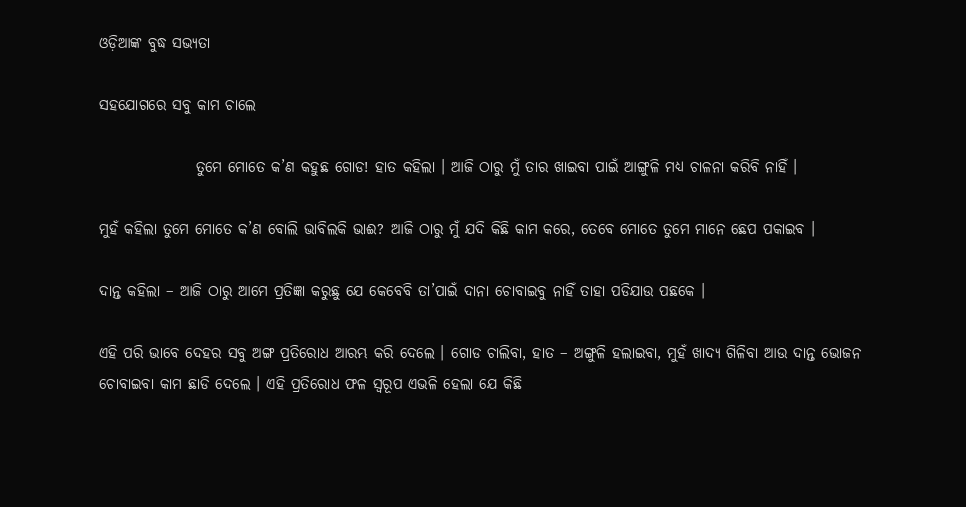ଓଡ଼ିଆଙ୍କ ବୁଦ୍ଧ ସଭ୍ୟତା

ସହଯୋଗରେ ସବୁ କାମ ଚାଲେ

                ତୁମେ ମୋତେ କ’ଣ କହୁଛ ଗୋଡ! ହାତ କହିଲା । ଆଜି ଠାରୁ ମୁଁ ତାର ଖାଇବା ପାଇଁ ଆଙ୍ଗୁଳି ମଧ୍ୟ ଚାଳନା କରିବି ନାହିଁ ।

ମୁହଁ କହିଲା ତୁମେ ମୋତେ କ’ଣ ବୋଲି ଭାବିଲକି ଭାଈ? ଆଜି ଠାରୁ ମୁଁ ଯଦି କିଛି କାମ କରେ, ତେବେ ମୋତେ ତୁମେ ମାନେ ଛେପ ପକାଇବ ।

ଦାନ୍ତ କହିଲା – ଆଜି ଠାରୁ ଆମେ ପ୍ରତିଜ୍ଞା କରୁଛୁ ଯେ କେବେବି ତା’ପାଇଁ ଦାନା ଚୋବାଇବୁ ନାହିଁ ତାହା ପଡିଯାଉ ପଛକେ ।

ଏହି ପରି ଭାବେ ଦେହର ସବୁ ଅଙ୍ଗ ପ୍ରତିରୋଧ ଆରମ୍ଭ କରି ଦେଲେ । ଗୋଡ ଚାଲିବା, ହାତ – ଅଙ୍ଗୁଳି ହଲାଇବା, ମୁହଁ ଖାଦ୍ୟ ଗିଳିବା ଆଉ ଦାନ୍ତ ଭୋଜନ ଚୋବାଇବା କାମ ଛାଡି ଦେଲେ । ଏହି ପ୍ରତିରୋଧ ଫଳ ସ୍ୱରୂପ ଏଭଳି ହେଲା ଯେ କିଛି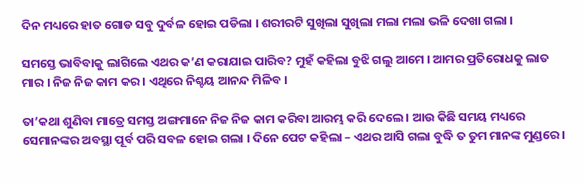ଦିନ ମଧ୍ୟରେ ହାତ ଗୋଡ ସବୁ ଦୁର୍ବଳ ହୋଇ ପଡିଲା । ଶରୀରଟି ସୁଖିଲା ସୁଖିଲା ମଲା ମଲା ଭଳି ଦେଖା ଗଲା ।

ସମସ୍ତେ ଭାବିବାକୁ ଲାଗିଲେ ଏଥର କ’ଣ କରାଯାଇ ପାରିବ? ମୁହଁ କହିଲା ବୁଝି ଗଲୁ ଆମେ । ଆମର ପ୍ରତିରୋଧକୁ ଲାତ ମାର । ନିଜ ନିଜ କାମ କର । ଏଥିରେ ନିଶ୍ଚୟ ଆନନ୍ଦ ମିଳିବ ।

ତା’କଥା ଶୁଣିବା ମାତ୍ରେ ସମସ୍ତ ଅଙ୍ଗମାନେ ନିଜ ନିଜ କାମ କରିବା ଆରମ୍ଭ କରି ଦେଲେ । ଆଉ କିଛି ସମୟ ମଧ୍ୟରେ ସେମାନଙ୍କର ଅବସ୍ଥା ପୂର୍ବ ପରି ସବଳ ହୋଇ ଗଲା । ଦିନେ ପେଟ କହିଲା – ଏଥର ଆସି ଗଲା ବୁଦ୍ଧି ତ ତୁମ ମାନଙ୍କ ମୁଣ୍ଡରେ ।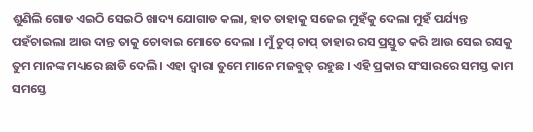ଶୁଣିଲି ଗୋଡ ଏଇଠି ସେଇଠି ଖାଦ୍ୟ ଯୋଗାଡ କଲା, ହାତ ତାହାକୁ ସଜେଇ ମୁହଁକୁ ଦେଲା ମୁହଁ ପର୍ଯ୍ୟନ୍ତ ପହଁଚାଇଲା ଆଉ ଦାନ୍ତ ତାକୁ ଚୋବାଇ ମୋତେ ଦେଲା । ମୁଁ ଚୁପ୍ ଚାପ୍ ତାହାର ରସ ପ୍ରସ୍ତୁତ କରି ଆଉ ସେଇ ରସକୁ ତୁମ ମାନଙ୍କ ମଧ୍ୟରେ ଛାଡି ଦେଲି । ଏହା ଦ୍ୱାରା ତୁମେ ମାନେ ମଜବୁତ୍ ରହୁଛ । ଏହି ପ୍ରକାର ସଂସାରରେ ସମସ୍ତ କାମ ସମସ୍ତେ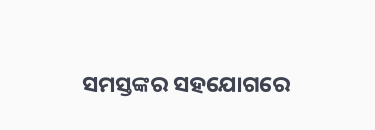ସମସ୍ତଙ୍କର ସହଯୋଗରେ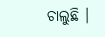ଚାଲୁଛି ।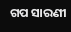ଗପ ସାରଣୀ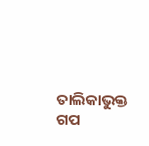ତାଲିକାଭୁକ୍ତ ଗପ